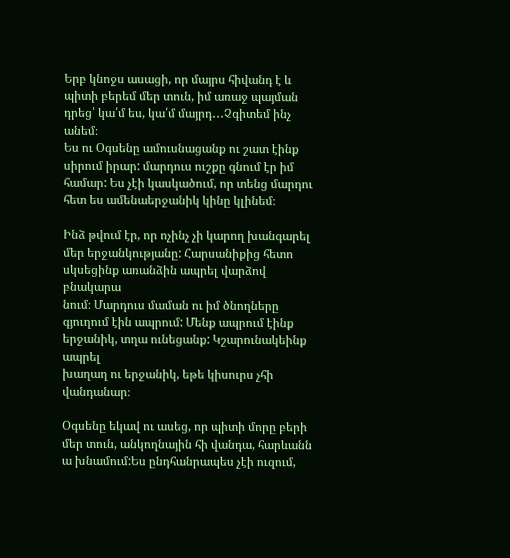Երբ կնոջս ասացի, որ մայրս հիվանդ է և պիտի բերեմ մեր տուն, իմ առաջ պայման դրեց՝ կա՛մ ես, կա՛մ մայրդ․․․Չգիտեմ ինչ անեմ։
Ես ու Օգսենը ամուսնացանք ու շատ էինք սիրում իրար: մարդուս ուշքը գնում էր իմ համար: Ես չէի կասկածում, որ տենց մարդու
հետ ես ամենաերջանիկ կինը կլինեմ։

Ինձ թվում էր, որ ոչինչ չի կարող խանգարել մեր երջանկությանը: Հարսանիքից հետո սկսեցինք առանձին ապրել վարձով բնակարա
նում։ Մարդուս մաման ու իմ ծնողները գյուղում էին ապրում: Մենք ապրում էինք երջանիկ, տղա ունեցանք: Կշարունակեինք ապրել
խաղաղ ու երջանիկ, եթե կիսուրս չհի վանդանար։

Օգսենը եկավ ու ասեց, որ պիտի մորը բերի մեր տուն, անկողնային հի վանդա, հարևանն ա խնամում:Ես ընդհանրապես չէի ուզում,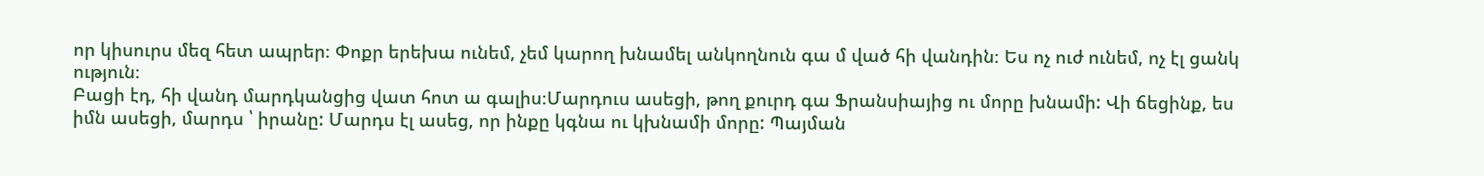որ կիսուրս մեզ հետ ապրեր։ Փոքր երեխա ունեմ, չեմ կարող խնամել անկողնուն գա մ ված հի վանդին։ Ես ոչ ուժ ունեմ, ոչ էլ ցանկ
ություն։
Բացի էդ, հի վանդ մարդկանցից վատ հոտ ա գալիս։Մարդուս ասեցի, թող քուրդ գա Ֆրանսիայից ու մորը խնամի: Վի ճեցինք, ես
իմն ասեցի, մարդս ՝ իրանը: Մարդս էլ ասեց, որ ինքը կգնա ու կխնամի մորը: Պայման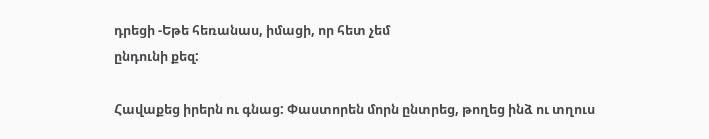դրեցի -Եթե հեռանաս, իմացի, որ հետ չեմ
ընդունի քեզ:

Հավաքեց իրերն ու գնաց: Փաստորեն մորն ընտրեց, թողեց ինձ ու տղուս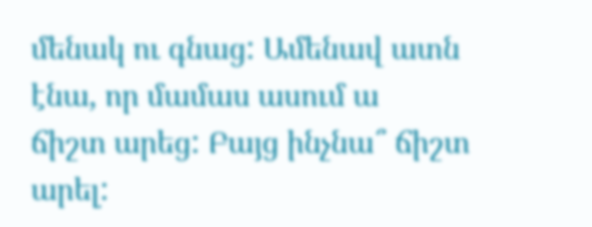մենակ ու գնաց: Ամենավ ատն էնա, որ մամաս ասում ա
ճիշտ արեց: Բայց ինչնա՞ ճիշտ արել: